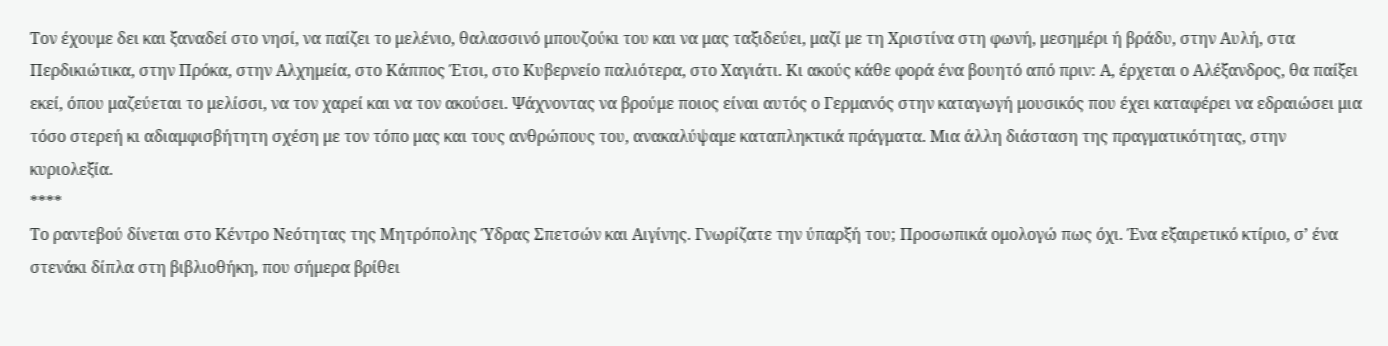Τον έχουμε δει και ξαναδεί στο νησί, να παίζει το μελένιο, θαλασσινό μπουζούκι του και να μας ταξιδεύει, μαζί με τη Χριστίνα στη φωνή, μεσημέρι ή βράδυ, στην Αυλή, στα Περδικιώτικα, στην Πρόκα, στην Αλχημεία, στο Κάππος Έτσι, στο Κυβερνείο παλιότερα, στο Χαγιάτι. Κι ακούς κάθε φορά ένα βουητό από πριν: Α, έρχεται ο Αλέξανδρος, θα παίξει εκεί, όπου μαζεύεται το μελίσσι, να τον χαρεί και να τον ακούσει. Ψάχνοντας να βρούμε ποιος είναι αυτός ο Γερμανός στην καταγωγή μουσικός που έχει καταφέρει να εδραιώσει μια τόσο στερεή κι αδιαμφισβήτητη σχέση με τον τόπο μας και τους ανθρώπους του, ανακαλύψαμε καταπληκτικά πράγματα. Μια άλλη διάσταση της πραγματικότητας, στην κυριολεξία.
****
Το ραντεβού δίνεται στο Κέντρο Νεότητας της Μητρόπολης Ύδρας Σπετσών και Αιγίνης. Γνωρίζατε την ύπαρξή του; Προσωπικά ομολογώ πως όχι. Ένα εξαιρετικό κτίριο, σ’ ένα στενάκι δίπλα στη βιβλιοθήκη, που σήμερα βρίθει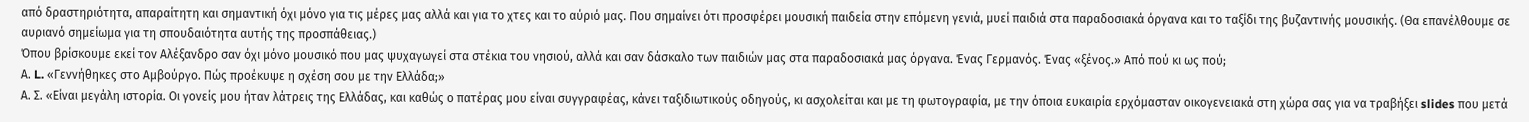από δραστηριότητα, απαραίτητη και σημαντική όχι μόνο για τις μέρες μας αλλά και για το χτες και το αύριό μας. Που σημαίνει ότι προσφέρει μουσική παιδεία στην επόμενη γενιά, μυεί παιδιά στα παραδοσιακά όργανα και το ταξίδι της βυζαντινής μουσικής. (Θα επανέλθουμε σε αυριανό σημείωμα για τη σπουδαιότητα αυτής της προσπάθειας.)
Όπου βρίσκουμε εκεί τον Αλέξανδρο σαν όχι μόνο μουσικό που μας ψυχαγωγεί στα στέκια του νησιού, αλλά και σαν δάσκαλο των παιδιών μας στα παραδοσιακά μας όργανα. Ένας Γερμανός. Ένας «ξένος.» Από πού κι ως πού;
Α. L. «Γεννήθηκες στο Αμβούργο. Πώς προέκυψε η σχέση σου με την Ελλάδα;»
Α. Σ. «Είναι μεγάλη ιστορία. Οι γονείς μου ήταν λάτρεις της Ελλάδας, και καθώς ο πατέρας μου είναι συγγραφέας, κάνει ταξιδιωτικούς οδηγούς, κι ασχολείται και με τη φωτογραφία, με την όποια ευκαιρία ερχόμασταν οικογενειακά στη χώρα σας για να τραβήξει slides που μετά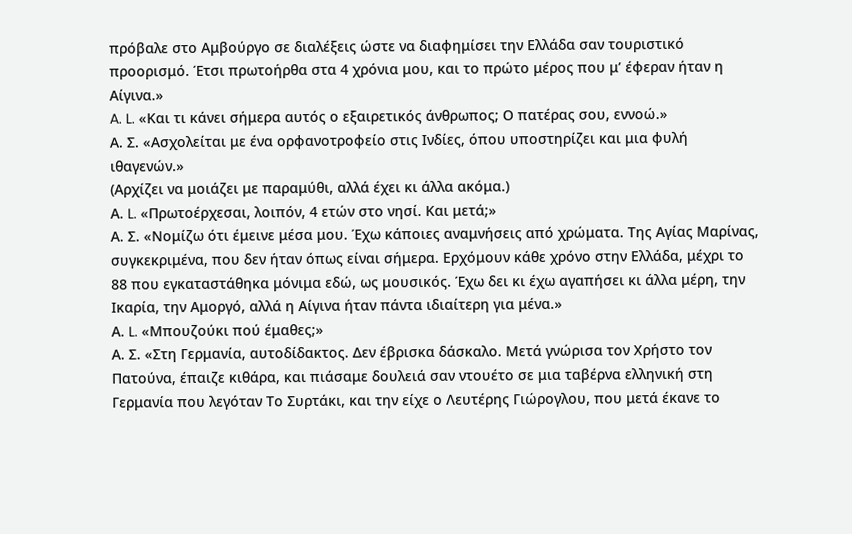πρόβαλε στο Αμβούργο σε διαλέξεις ώστε να διαφημίσει την Ελλάδα σαν τουριστικό προορισμό. Έτσι πρωτοήρθα στα 4 χρόνια μου, και το πρώτο μέρος που μ’ έφεραν ήταν η Αίγινα.»
A. L. «Και τι κάνει σήμερα αυτός ο εξαιρετικός άνθρωπος; Ο πατέρας σου, εννοώ.»
Α. Σ. «Ασχολείται με ένα ορφανοτροφείο στις Ινδίες, όπου υποστηρίζει και μια φυλή ιθαγενών.»
(Αρχίζει να μοιάζει με παραμύθι, αλλά έχει κι άλλα ακόμα.)
Α. L. «Πρωτοέρχεσαι, λοιπόν, 4 ετών στο νησί. Και μετά;»
Α. Σ. «Νομίζω ότι έμεινε μέσα μου. Έχω κάποιες αναμνήσεις από χρώματα. Της Αγίας Μαρίνας, συγκεκριμένα, που δεν ήταν όπως είναι σήμερα. Ερχόμουν κάθε χρόνο στην Ελλάδα, μέχρι το 88 που εγκαταστάθηκα μόνιμα εδώ, ως μουσικός. Έχω δει κι έχω αγαπήσει κι άλλα μέρη, την Ικαρία, την Αμοργό, αλλά η Αίγινα ήταν πάντα ιδιαίτερη για μένα.»
Α. L. «Μπουζούκι πού έμαθες;»
Α. Σ. «Στη Γερμανία, αυτοδίδακτος. Δεν έβρισκα δάσκαλο. Μετά γνώρισα τον Χρήστο τον Πατούνα, έπαιζε κιθάρα, και πιάσαμε δουλειά σαν ντουέτο σε μια ταβέρνα ελληνική στη Γερμανία που λεγόταν Το Συρτάκι, και την είχε ο Λευτέρης Γιώρογλου, που μετά έκανε το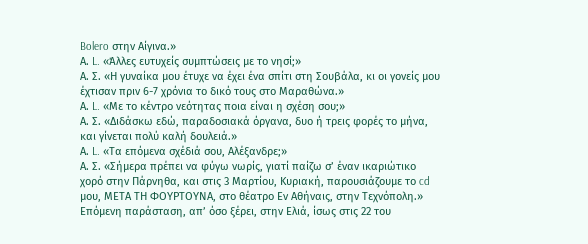Bolero στην Αίγινα.»
Α. L. «Άλλες ευτυχείς συμπτώσεις με το νησί;»
Α. Σ. «Η γυναίκα μου έτυχε να έχει ένα σπίτι στη Σουβάλα, κι οι γονείς μου έχτισαν πριν 6-7 χρόνια το δικό τους στο Μαραθώνα.»
Α. L. «Με το κέντρο νεότητας ποια είναι η σχέση σου;»
Α. Σ. «Διδάσκω εδώ, παραδοσιακά όργανα, δυο ή τρεις φορές το μήνα, και γίνεται πολύ καλή δουλειά.»
Α. L. «Τα επόμενα σχέδιά σου, Αλέξανδρε;»
Α. Σ. «Σήμερα πρέπει να φύγω νωρίς, γιατί παίζω σ’ έναν ικαριώτικο χορό στην Πάρνηθα, και στις 3 Μαρτίου, Κυριακή, παρουσιάζουμε το cd μου, ΜΕΤΑ ΤΗ ΦΟΥΡΤΟΥΝΑ, στο θέατρο Εν Αθήναις, στην Τεχνόπολη.»
Επόμενη παράσταση, απ’ όσο ξέρει, στην Ελιά, ίσως στις 22 του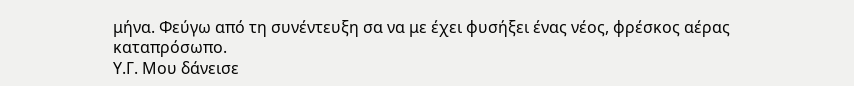μήνα. Φεύγω από τη συνέντευξη σα να με έχει φυσήξει ένας νέος, φρέσκος αέρας καταπρόσωπο.
Υ.Γ. Μου δάνεισε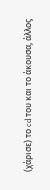(χάρισε) το cd του και το άκουσα, άλλος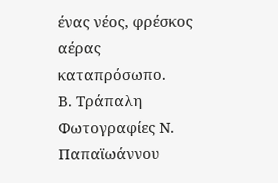ένας νέος, φρέσκος αέρας καταπρόσωπο.
Β. Τράπαλη
Φωτογραφίες Ν. Παπαϊωάννου